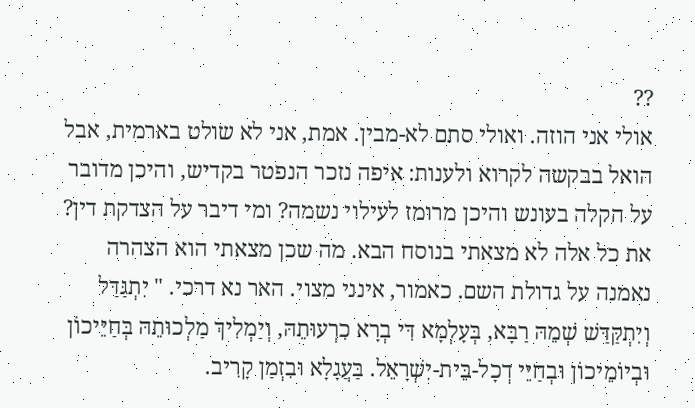??
אולי אני הוזה. ואולי סתם לא-מבין. אמת, אני לא שולט בארמית, אבל הואל בבקשה לקרוא ולענות: איפה נזכר הנפטר בקדיש, והיכן מדובר על הקלה בעונש והיכן מרומז לעילוי נשמה? ומי דיבר על הצדקת דין? את כל אלה לא מצאתי בנוסח הבא. מה שכן מצאתי הוא הצהרה נאמנה על גדולת השם. כאמור, אינני מצוי. האר נא דרכי. " יִתְגַּדַּל וְיִתְקַּדַּשׁ שְׁמֵהּ רַבָּא, בְּעָלְמָא דִּי בְרָא כִרְעוּתֵהּ, וְיַמְלִיךְ מַלְכוּתֵהּ בְּחַיֵּיכוֹן וּבְיוֹמֵיכוֹן וּבְחַיֵּי דְכָל-בֵּית-יִשְׁרָאֵל. בַּעֲגָלָא וּבִזְמַן קָרִיב.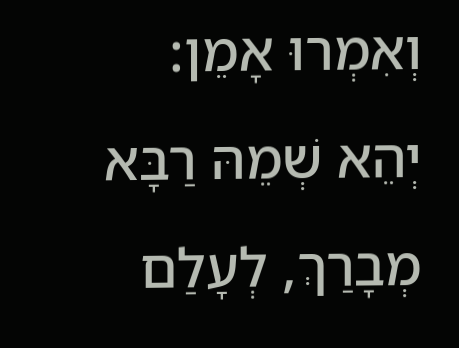וְאִמְרוּ אָמֵן: יְהֵא שְׁמֵהּ רַבָּא מְבָרַךְ, לְעָלַם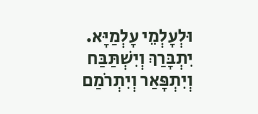וּלְעָלְמֵי עָלְמַיָּא. יִתְבָּרַךְ וְיִשְׁתַּבַּח וְיִתְפָּאַר וְיִתְרֹמַם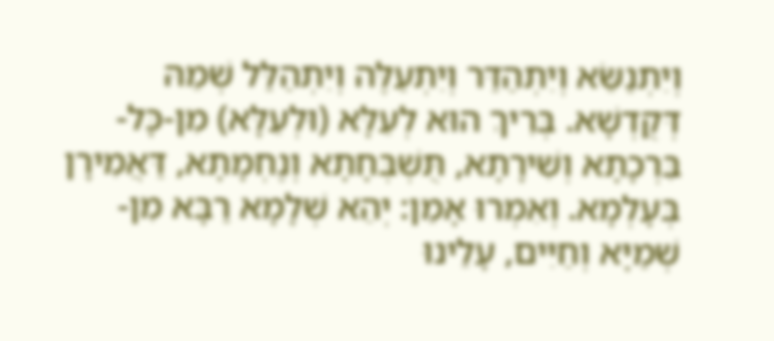וְיִתְנַשֵֹּא וְיִתְהַדַּר וְיִתְעַלֶּה וְיִתְהַלַּל שְׁמֵהּ דְּקֻדְשָׁא. בְּרִיךְ הוּא לְעֵלָּא (וּלְעֵלָּא) מִן-כָּל-בִּרְכָתָא וְשִׁירָתָא, תֻּשְׁבְּחָתָא וְנֶחְמָתָא, דַּאֲמִירָן בְּעָלְמָא. וְאִמְרוּ אָמֵן: יְהֵא שְׁלָמָא רַבָּא מִן-שְׁמַיָּא וְחַיִּים, עָלֵינוּ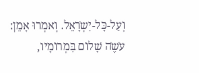וְעַל-כָּל-יִשְֹרָאֵל. וְאמְרוּ אָמֵן: עֹשֶֹה שָׁלוֹם בִּמְרוֹמָיו,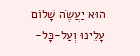הוּא יַעֲשֶֹה שָׁלוֹם עָלֵינוּ וְעַל-כָּל-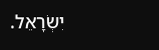יִשְֹרָאֵל.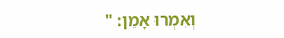וְאִמְרוּ אָמֵן: "